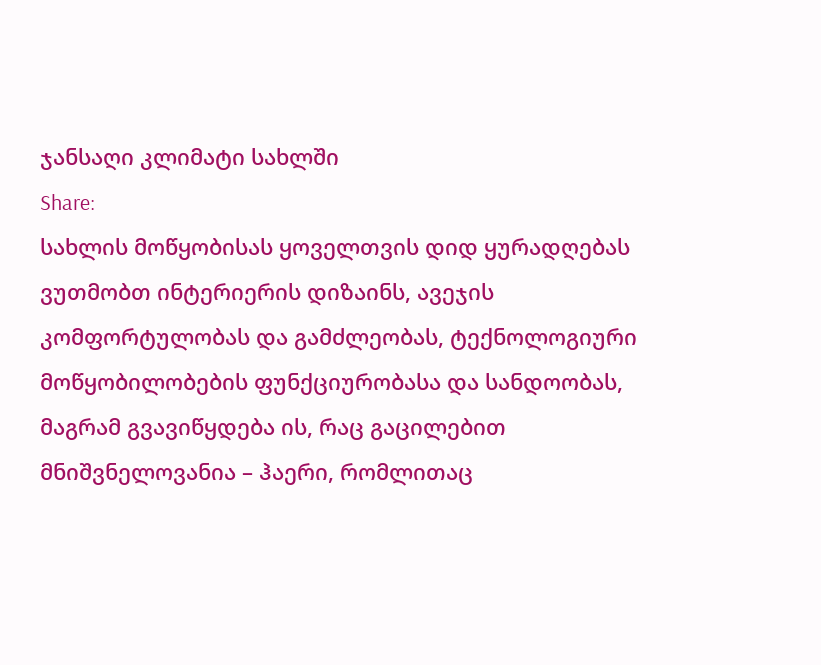ჯანსაღი კლიმატი სახლში
Share:
სახლის მოწყობისას ყოველთვის დიდ ყურადღებას ვუთმობთ ინტერიერის დიზაინს, ავეჯის კომფორტულობას და გამძლეობას, ტექნოლოგიური მოწყობილობების ფუნქციურობასა და სანდოობას, მაგრამ გვავიწყდება ის, რაც გაცილებით მნიშვნელოვანია – ჰაერი, რომლითაც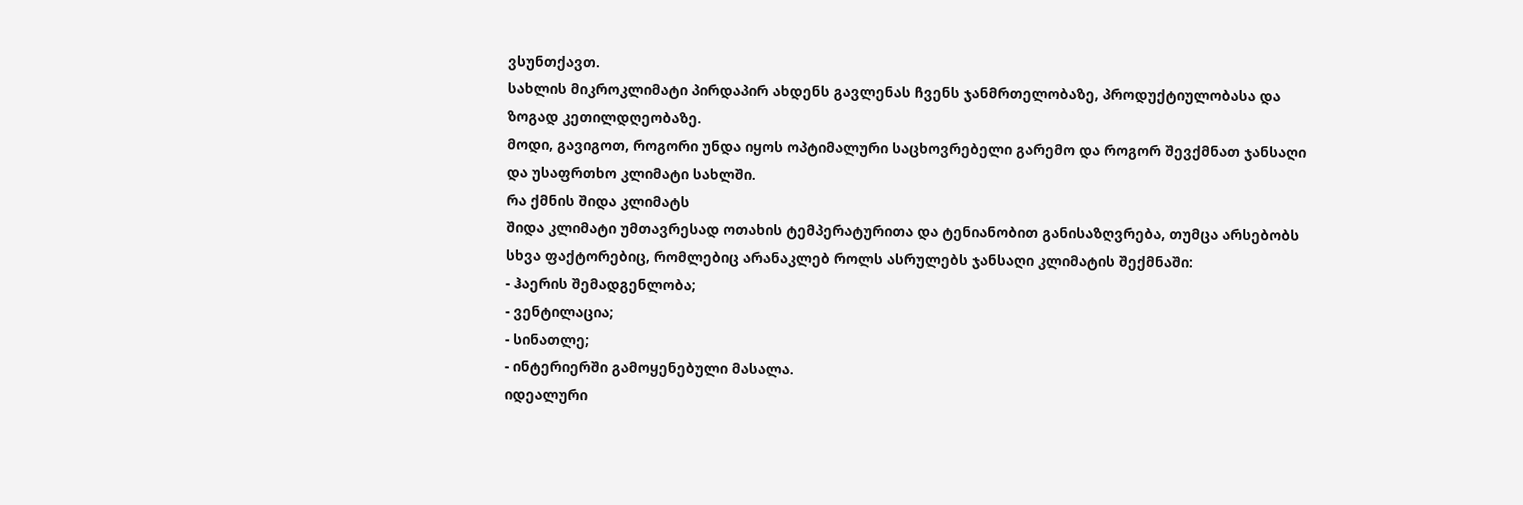ვსუნთქავთ.
სახლის მიკროკლიმატი პირდაპირ ახდენს გავლენას ჩვენს ჯანმრთელობაზე, პროდუქტიულობასა და ზოგად კეთილდღეობაზე.
მოდი, გავიგოთ, როგორი უნდა იყოს ოპტიმალური საცხოვრებელი გარემო და როგორ შევქმნათ ჯანსაღი და უსაფრთხო კლიმატი სახლში.
რა ქმნის შიდა კლიმატს
შიდა კლიმატი უმთავრესად ოთახის ტემპერატურითა და ტენიანობით განისაზღვრება, თუმცა არსებობს სხვა ფაქტორებიც, რომლებიც არანაკლებ როლს ასრულებს ჯანსაღი კლიმატის შექმნაში:
- ჰაერის შემადგენლობა;
- ვენტილაცია;
- სინათლე;
- ინტერიერში გამოყენებული მასალა.
იდეალური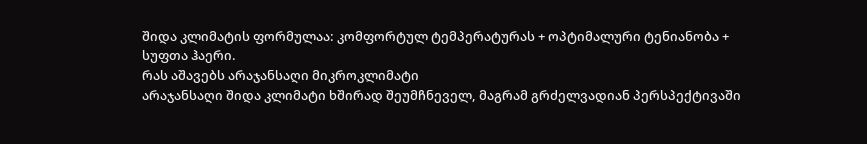შიდა კლიმატის ფორმულაა: კომფორტულ ტემპერატურას + ოპტიმალური ტენიანობა + სუფთა ჰაერი.
რას აშავებს არაჯანსაღი მიკროკლიმატი
არაჯანსაღი შიდა კლიმატი ხშირად შეუმჩნეველ, მაგრამ გრძელვადიან პერსპექტივაში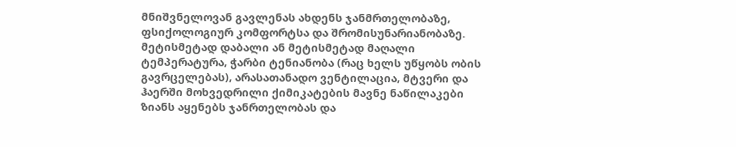მნიშვნელოვან გავლენას ახდენს ჯანმრთელობაზე, ფსიქოლოგიურ კომფორტსა და შრომისუნარიანობაზე.
მეტისმეტად დაბალი ან მეტისმეტად მაღალი ტემპერატურა, ჭარბი ტენიანობა (რაც ხელს უწყობს ობის გავრცელებას), არასათანადო ვენტილაცია, მტვერი და ჰაერში მოხვედრილი ქიმიკატების მავნე ნაწილაკები ზიანს აყენებს ჯანრთელობას და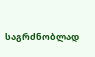საგრძნობლად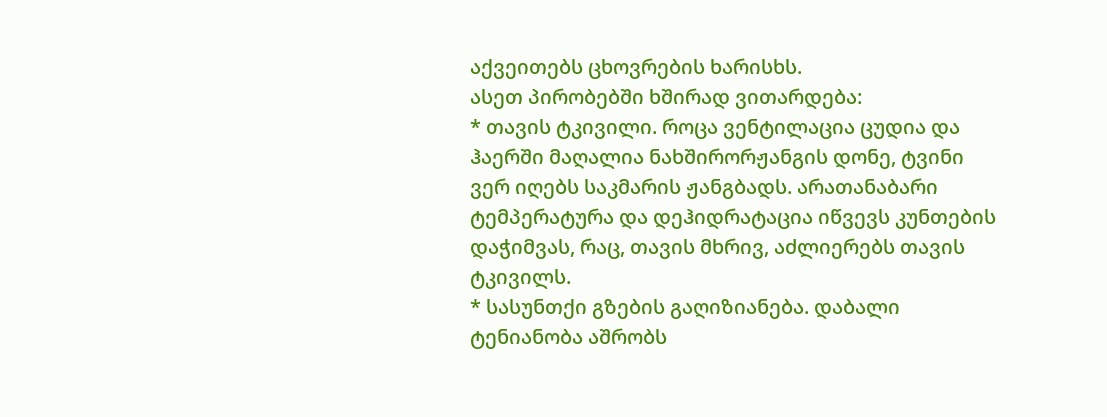აქვეითებს ცხოვრების ხარისხს.
ასეთ პირობებში ხშირად ვითარდება:
* თავის ტკივილი. როცა ვენტილაცია ცუდია და ჰაერში მაღალია ნახშირორჟანგის დონე, ტვინი ვერ იღებს საკმარის ჟანგბადს. არათანაბარი ტემპერატურა და დეჰიდრატაცია იწვევს კუნთების დაჭიმვას, რაც, თავის მხრივ, აძლიერებს თავის ტკივილს.
* სასუნთქი გზების გაღიზიანება. დაბალი ტენიანობა აშრობს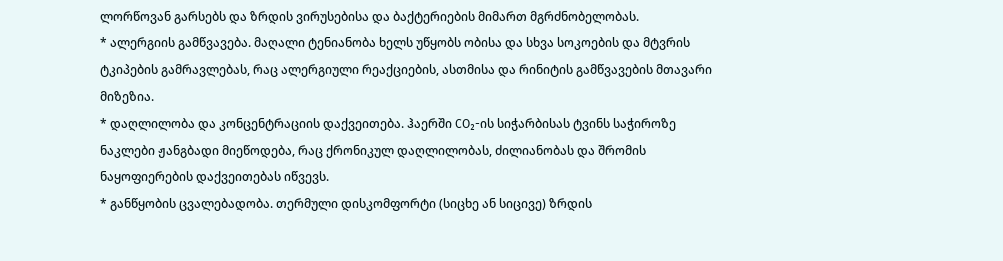ლორწოვან გარსებს და ზრდის ვირუსებისა და ბაქტერიების მიმართ მგრძნობელობას.
* ალერგიის გამწვავება. მაღალი ტენიანობა ხელს უწყობს ობისა და სხვა სოკოების და მტვრის ტკიპების გამრავლებას, რაც ალერგიული რეაქციების, ასთმისა და რინიტის გამწვავების მთავარი მიზეზია.
* დაღლილობა და კონცენტრაციის დაქვეითება. ჰაერში CO₂-ის სიჭარბისას ტვინს საჭიროზე ნაკლები ჟანგბადი მიეწოდება, რაც ქრონიკულ დაღლილობას, ძილიანობას და შრომის ნაყოფიერების დაქვეითებას იწვევს.
* განწყობის ცვალებადობა. თერმული დისკომფორტი (სიცხე ან სიცივე) ზრდის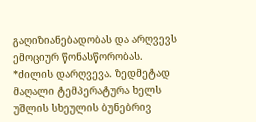გაღიზიანებადობას და არღვევს ემოციურ წონასწორობას.
*ძილის დარღვევა. ზედმეტად მაღალი ტემპერატურა ხელს უშლის სხეულის ბუნებრივ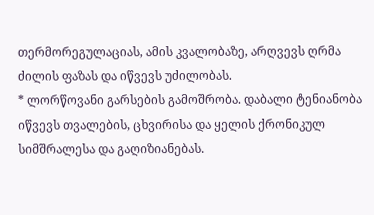თერმორეგულაციას, ამის კვალობაზე, არღვევს ღრმა ძილის ფაზას და იწვევს უძილობას.
* ლორწოვანი გარსების გამოშრობა. დაბალი ტენიანობა იწვევს თვალების, ცხვირისა და ყელის ქრონიკულ სიმშრალესა და გაღიზიანებას.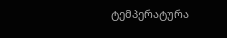ტემპერატურა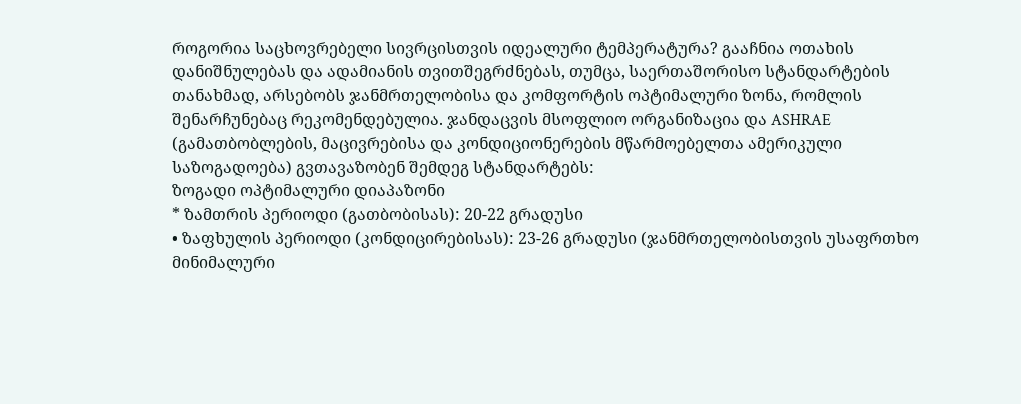როგორია საცხოვრებელი სივრცისთვის იდეალური ტემპერატურა? გააჩნია ოთახის დანიშნულებას და ადამიანის თვითშეგრძნებას, თუმცა, საერთაშორისო სტანდარტების თანახმად, არსებობს ჯანმრთელობისა და კომფორტის ოპტიმალური ზონა, რომლის შენარჩუნებაც რეკომენდებულია. ჯანდაცვის მსოფლიო ორგანიზაცია და ASHRAE (გამათბობლების, მაცივრებისა და კონდიციონერების მწარმოებელთა ამერიკული საზოგადოება) გვთავაზობენ შემდეგ სტანდარტებს:
ზოგადი ოპტიმალური დიაპაზონი
* ზამთრის პერიოდი (გათბობისას): 20-22 გრადუსი
• ზაფხულის პერიოდი (კონდიცირებისას): 23-26 გრადუსი (ჯანმრთელობისთვის უსაფრთხო მინიმალური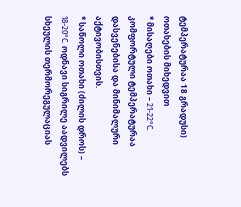ტემპერატურაა 18 გრადუსი)
ოთახების მიხედვით
* მისაღები ოთახი – 21-22°C. კომფორტული ტემპერატურაა დასვენებისა და მინიმალური აქტივობისთვის.
* საწოლი ოთახი (ძილის დროს) – 18-20°C. ოდნავი სიგრილე აადვილებს სხეულის თერმორეგულაციას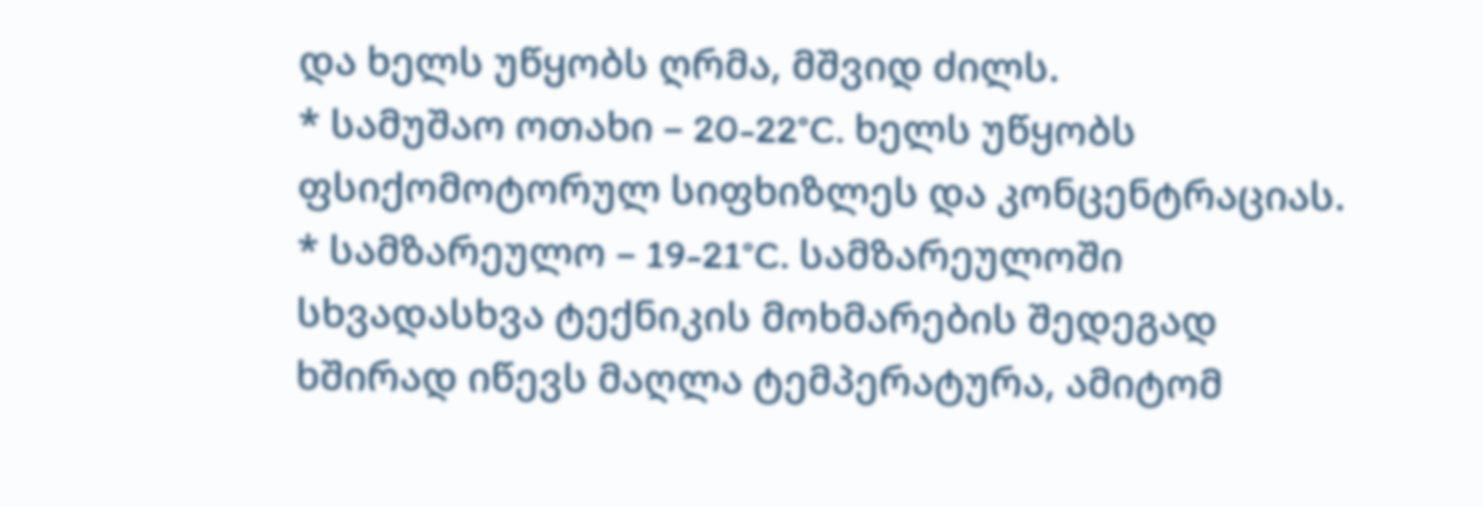და ხელს უწყობს ღრმა, მშვიდ ძილს.
* სამუშაო ოთახი – 20-22°C. ხელს უწყობს ფსიქომოტორულ სიფხიზლეს და კონცენტრაციას.
* სამზარეულო – 19-21°C. სამზარეულოში სხვადასხვა ტექნიკის მოხმარების შედეგად ხშირად იწევს მაღლა ტემპერატურა, ამიტომ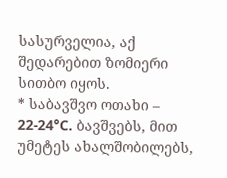სასურველია, აქ შედარებით ზომიერი სითბო იყოს.
* საბავშვო ოთახი – 22-24°C. ბავშვებს, მით უმეტეს ახალშობილებს,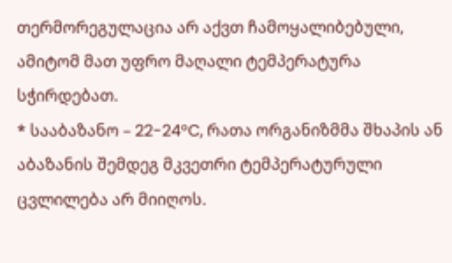თერმორეგულაცია არ აქვთ ჩამოყალიბებული, ამიტომ მათ უფრო მაღალი ტემპერატურა სჭირდებათ.
* სააბაზანო – 22-24°C, რათა ორგანიზმმა შხაპის ან აბაზანის შემდეგ მკვეთრი ტემპერატურული ცვლილება არ მიიღოს.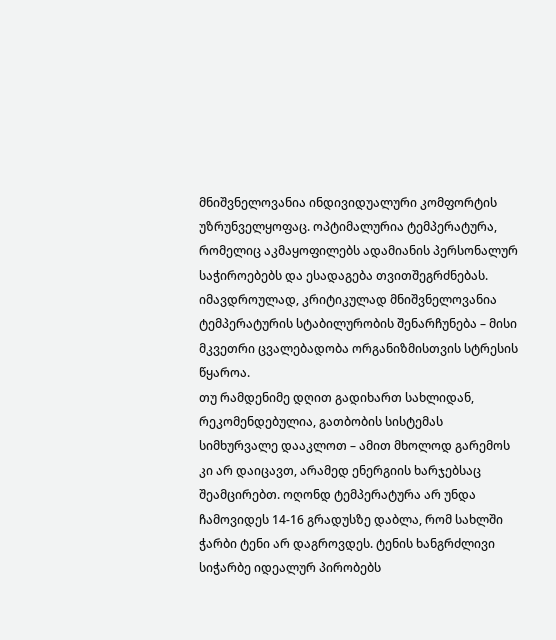მნიშვნელოვანია ინდივიდუალური კომფორტის უზრუნველყოფაც. ოპტიმალურია ტემპერატურა, რომელიც აკმაყოფილებს ადამიანის პერსონალურ საჭიროებებს და ესადაგება თვითშეგრძნებას. იმავდროულად, კრიტიკულად მნიშვნელოვანია ტემპერატურის სტაბილურობის შენარჩუნება – მისი მკვეთრი ცვალებადობა ორგანიზმისთვის სტრესის წყაროა.
თუ რამდენიმე დღით გადიხართ სახლიდან, რეკომენდებულია, გათბობის სისტემას სიმხურვალე დააკლოთ – ამით მხოლოდ გარემოს კი არ დაიცავთ, არამედ ენერგიის ხარჯებსაც შეამცირებთ. ოღონდ ტემპერატურა არ უნდა ჩამოვიდეს 14-16 გრადუსზე დაბლა, რომ სახლში ჭარბი ტენი არ დაგროვდეს. ტენის ხანგრძლივი სიჭარბე იდეალურ პირობებს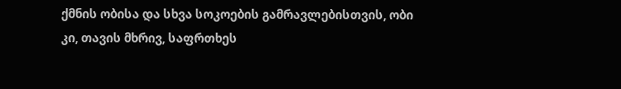ქმნის ობისა და სხვა სოკოების გამრავლებისთვის, ობი კი, თავის მხრივ, საფრთხეს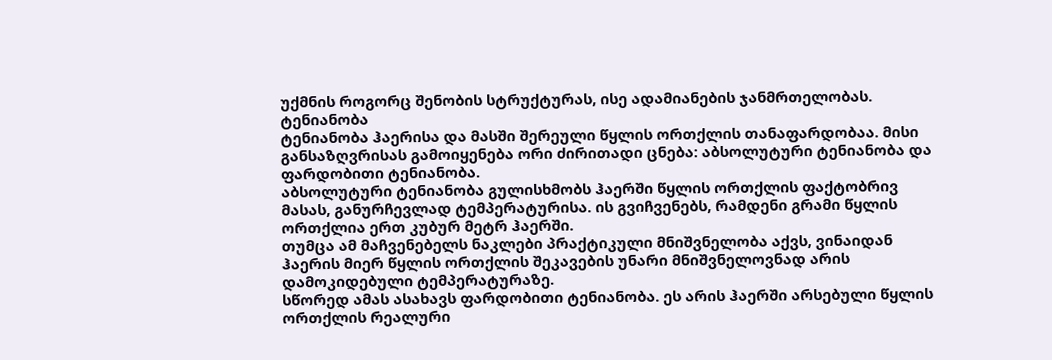უქმნის როგორც შენობის სტრუქტურას, ისე ადამიანების ჯანმრთელობას.
ტენიანობა
ტენიანობა ჰაერისა და მასში შერეული წყლის ორთქლის თანაფარდობაა. მისი განსაზღვრისას გამოიყენება ორი ძირითადი ცნება: აბსოლუტური ტენიანობა და ფარდობითი ტენიანობა.
აბსოლუტური ტენიანობა გულისხმობს ჰაერში წყლის ორთქლის ფაქტობრივ მასას, განურჩევლად ტემპერატურისა. ის გვიჩვენებს, რამდენი გრამი წყლის ორთქლია ერთ კუბურ მეტრ ჰაერში.
თუმცა ამ მაჩვენებელს ნაკლები პრაქტიკული მნიშვნელობა აქვს, ვინაიდან ჰაერის მიერ წყლის ორთქლის შეკავების უნარი მნიშვნელოვნად არის დამოკიდებული ტემპერატურაზე.
სწორედ ამას ასახავს ფარდობითი ტენიანობა. ეს არის ჰაერში არსებული წყლის ორთქლის რეალური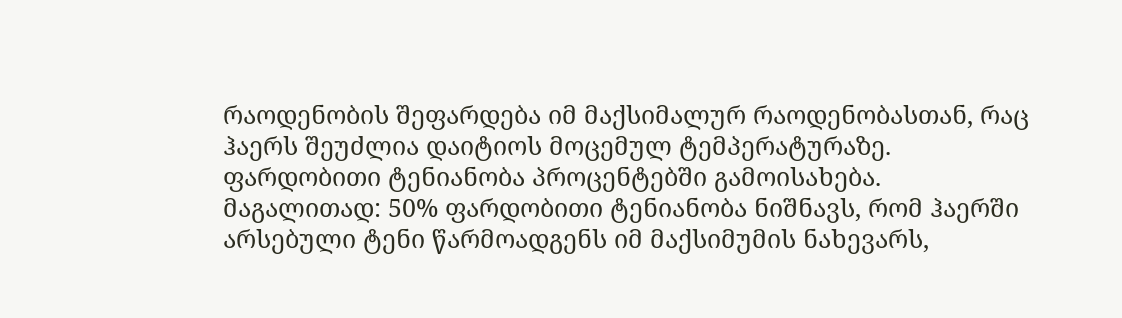რაოდენობის შეფარდება იმ მაქსიმალურ რაოდენობასთან, რაც ჰაერს შეუძლია დაიტიოს მოცემულ ტემპერატურაზე. ფარდობითი ტენიანობა პროცენტებში გამოისახება.
მაგალითად: 50% ფარდობითი ტენიანობა ნიშნავს, რომ ჰაერში არსებული ტენი წარმოადგენს იმ მაქსიმუმის ნახევარს,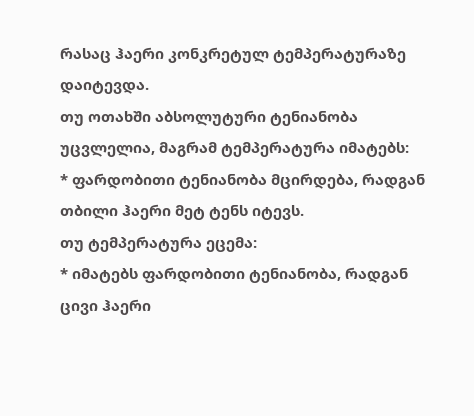რასაც ჰაერი კონკრეტულ ტემპერატურაზე დაიტევდა.
თუ ოთახში აბსოლუტური ტენიანობა უცვლელია, მაგრამ ტემპერატურა იმატებს:
* ფარდობითი ტენიანობა მცირდება, რადგან თბილი ჰაერი მეტ ტენს იტევს.
თუ ტემპერატურა ეცემა:
* იმატებს ფარდობითი ტენიანობა, რადგან ცივი ჰაერი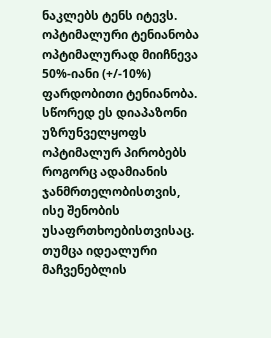ნაკლებს ტენს იტევს.
ოპტიმალური ტენიანობა
ოპტიმალურად მიიჩნევა 50%-იანი (+/-10%) ფარდობითი ტენიანობა. სწორედ ეს დიაპაზონი უზრუნველყოფს ოპტიმალურ პირობებს როგორც ადამიანის ჯანმრთელობისთვის, ისე შენობის უსაფრთხოებისთვისაც. თუმცა იდეალური მაჩვენებლის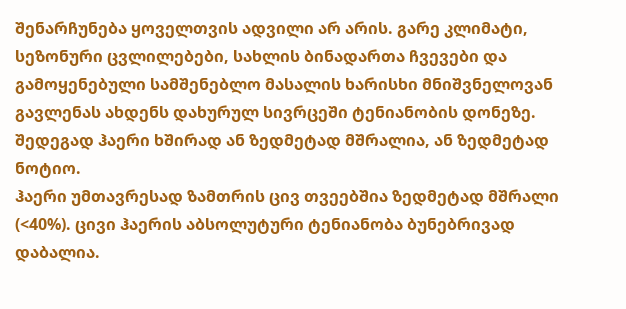შენარჩუნება ყოველთვის ადვილი არ არის. გარე კლიმატი, სეზონური ცვლილებები, სახლის ბინადართა ჩვევები და გამოყენებული სამშენებლო მასალის ხარისხი მნიშვნელოვან გავლენას ახდენს დახურულ სივრცეში ტენიანობის დონეზე. შედეგად ჰაერი ხშირად ან ზედმეტად მშრალია, ან ზედმეტად ნოტიო.
ჰაერი უმთავრესად ზამთრის ცივ თვეებშია ზედმეტად მშრალი (<40%). ცივი ჰაერის აბსოლუტური ტენიანობა ბუნებრივად დაბალია.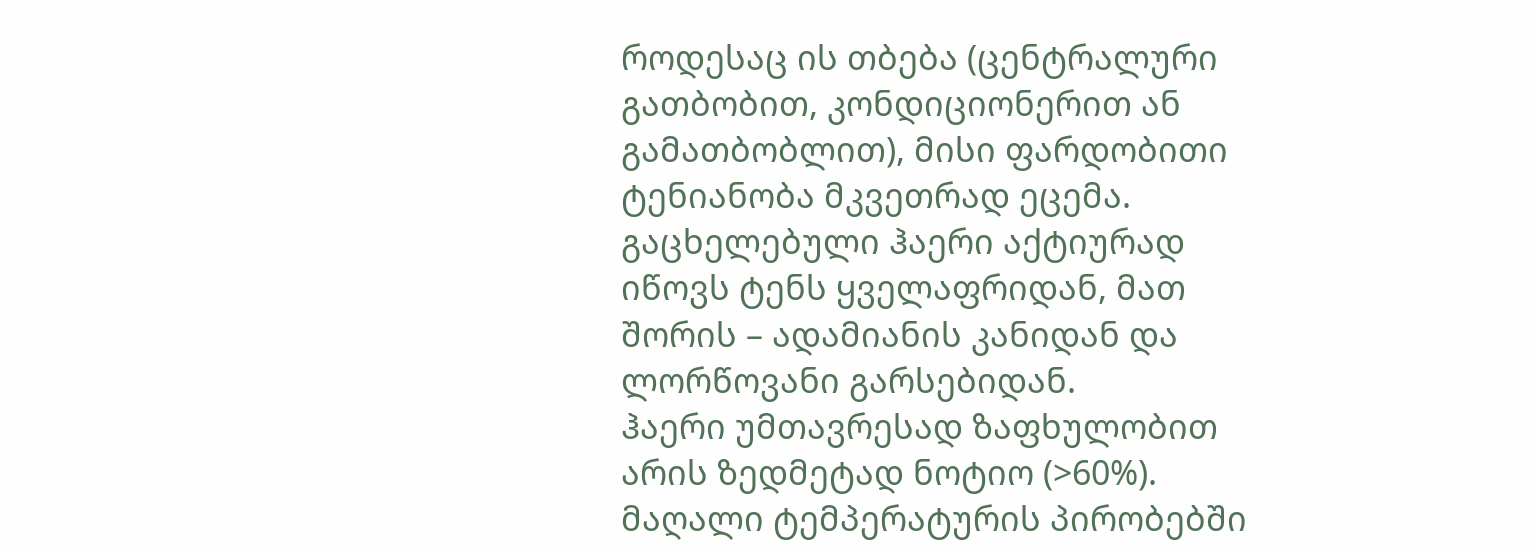როდესაც ის თბება (ცენტრალური გათბობით, კონდიციონერით ან გამათბობლით), მისი ფარდობითი ტენიანობა მკვეთრად ეცემა. გაცხელებული ჰაერი აქტიურად იწოვს ტენს ყველაფრიდან, მათ შორის – ადამიანის კანიდან და ლორწოვანი გარსებიდან.
ჰაერი უმთავრესად ზაფხულობით არის ზედმეტად ნოტიო (>60%). მაღალი ტემპერატურის პირობებში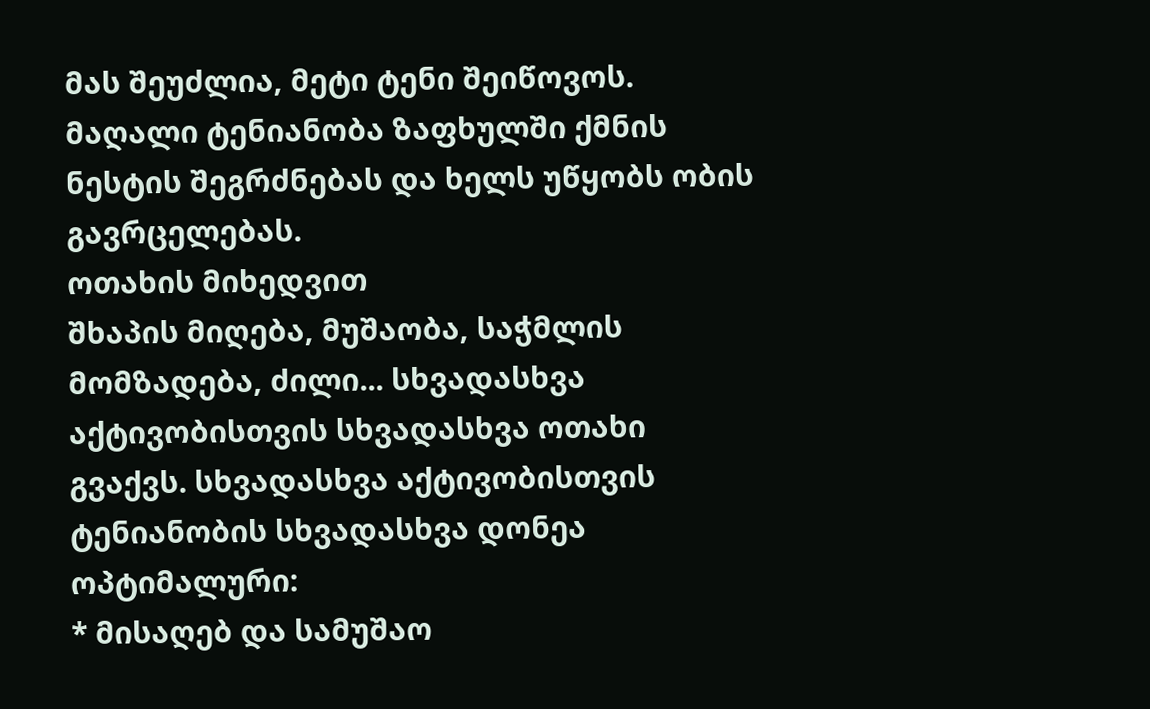მას შეუძლია, მეტი ტენი შეიწოვოს. მაღალი ტენიანობა ზაფხულში ქმნის ნესტის შეგრძნებას და ხელს უწყობს ობის გავრცელებას.
ოთახის მიხედვით
შხაპის მიღება, მუშაობა, საჭმლის მომზადება, ძილი... სხვადასხვა აქტივობისთვის სხვადასხვა ოთახი გვაქვს. სხვადასხვა აქტივობისთვის ტენიანობის სხვადასხვა დონეა ოპტიმალური:
* მისაღებ და სამუშაო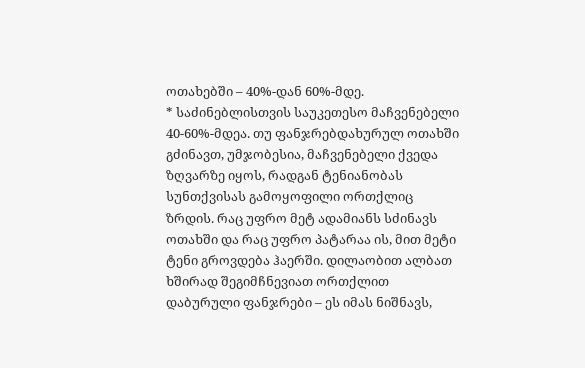ოთახებში – 40%-დან 60%-მდე.
* საძინებლისთვის საუკეთესო მაჩვენებელი 40-60%-მდეა. თუ ფანჯრებდახურულ ოთახში გძინავთ, უმჯობესია, მაჩვენებელი ქვედა ზღვარზე იყოს, რადგან ტენიანობას სუნთქვისას გამოყოფილი ორთქლიც ზრდის. რაც უფრო მეტ ადამიანს სძინავს ოთახში და რაც უფრო პატარაა ის, მით მეტი ტენი გროვდება ჰაერში. დილაობით ალბათ ხშირად შეგიმჩნევიათ ორთქლით დაბურული ფანჯრები – ეს იმას ნიშნავს,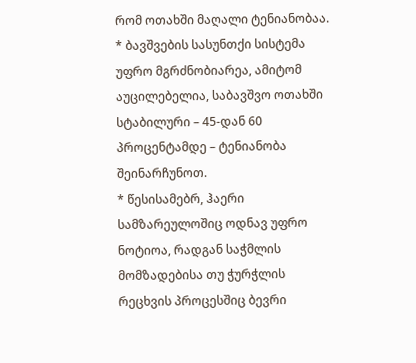რომ ოთახში მაღალი ტენიანობაა.
* ბავშვების სასუნთქი სისტემა უფრო მგრძნობიარეა, ამიტომ აუცილებელია, საბავშვო ოთახში სტაბილური – 45-დან 60 პროცენტამდე – ტენიანობა შეინარჩუნოთ.
* წესისამებრ, ჰაერი სამზარეულოშიც ოდნავ უფრო ნოტიოა, რადგან საჭმლის მომზადებისა თუ ჭურჭლის რეცხვის პროცესშიც ბევრი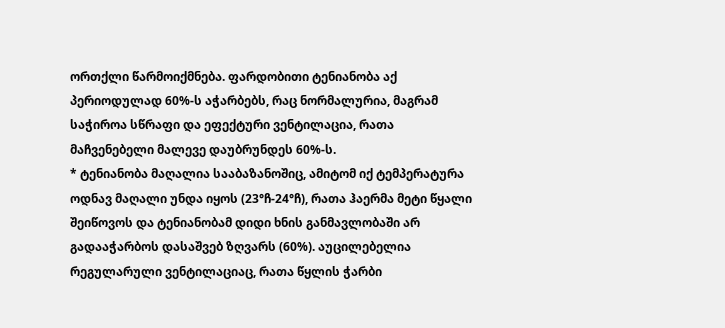ორთქლი წარმოიქმნება. ფარდობითი ტენიანობა აქ პერიოდულად 60%-ს აჭარბებს, რაც ნორმალურია, მაგრამ საჭიროა სწრაფი და ეფექტური ვენტილაცია, რათა მაჩვენებელი მალევე დაუბრუნდეს 60%-ს.
* ტენიანობა მაღალია სააბაზანოშიც, ამიტომ იქ ტემპერატურა ოდნავ მაღალი უნდა იყოს (23°ჩ-24°ჩ), რათა ჰაერმა მეტი წყალი შეიწოვოს და ტენიანობამ დიდი ხნის განმავლობაში არ გადააჭარბოს დასაშვებ ზღვარს (60%). აუცილებელია რეგულარული ვენტილაციაც, რათა წყლის ჭარბი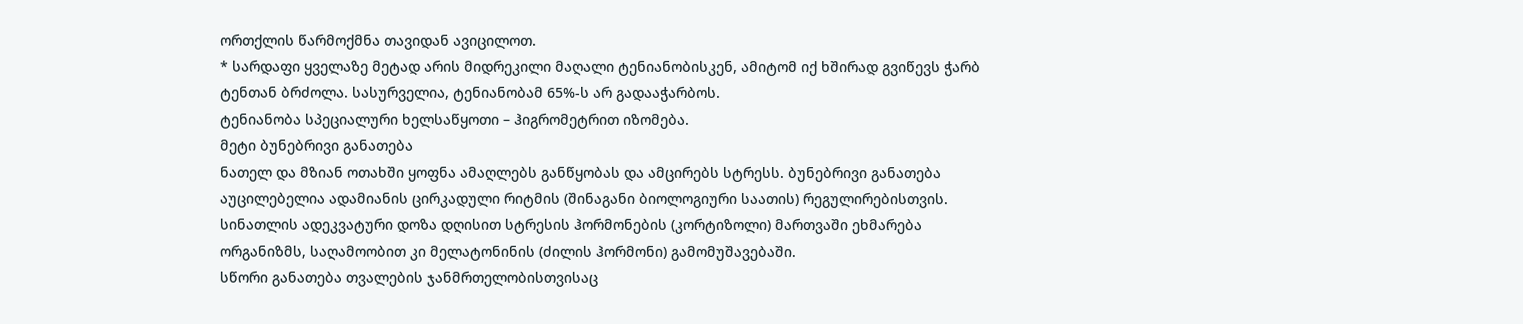ორთქლის წარმოქმნა თავიდან ავიცილოთ.
* სარდაფი ყველაზე მეტად არის მიდრეკილი მაღალი ტენიანობისკენ, ამიტომ იქ ხშირად გვიწევს ჭარბ ტენთან ბრძოლა. სასურველია, ტენიანობამ 65%-ს არ გადააჭარბოს.
ტენიანობა სპეციალური ხელსაწყოთი – ჰიგრომეტრით იზომება.
მეტი ბუნებრივი განათება
ნათელ და მზიან ოთახში ყოფნა ამაღლებს განწყობას და ამცირებს სტრესს. ბუნებრივი განათება აუცილებელია ადამიანის ცირკადული რიტმის (შინაგანი ბიოლოგიური საათის) რეგულირებისთვის. სინათლის ადეკვატური დოზა დღისით სტრესის ჰორმონების (კორტიზოლი) მართვაში ეხმარება ორგანიზმს, საღამოობით კი მელატონინის (ძილის ჰორმონი) გამომუშავებაში.
სწორი განათება თვალების ჯანმრთელობისთვისაც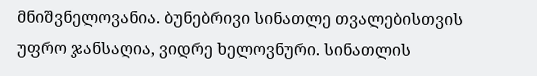მნიშვნელოვანია. ბუნებრივი სინათლე თვალებისთვის უფრო ჯანსაღია, ვიდრე ხელოვნური. სინათლის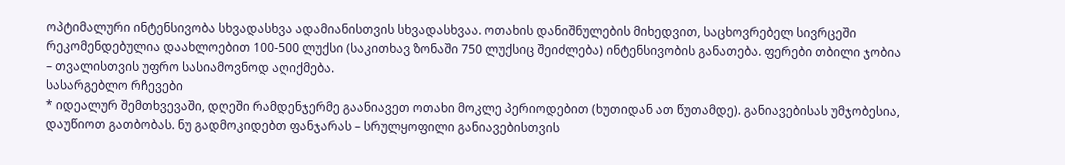ოპტიმალური ინტენსივობა სხვადასხვა ადამიანისთვის სხვადასხვაა. ოთახის დანიშნულების მიხედვით, საცხოვრებელ სივრცეში რეკომენდებულია დაახლოებით 100-500 ლუქსი (საკითხავ ზონაში 750 ლუქსიც შეიძლება) ინტენსივობის განათება. ფერები თბილი ჯობია – თვალისთვის უფრო სასიამოვნოდ აღიქმება.
სასარგებლო რჩევები
* იდეალურ შემთხვევაში, დღეში რამდენჯერმე გაანიავეთ ოთახი მოკლე პერიოდებით (ხუთიდან ათ წუთამდე). განიავებისას უმჯობესია, დაუწიოთ გათბობას. ნუ გადმოკიდებთ ფანჯარას – სრულყოფილი განიავებისთვის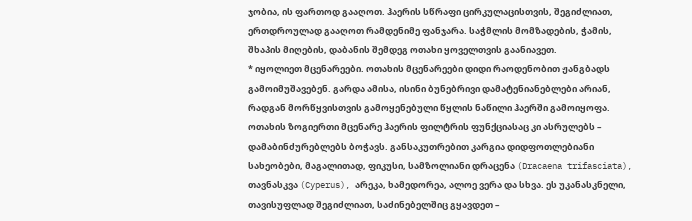ჯობია, ის ფართოდ გააღოთ. ჰაერის სწრაფი ცირკულაცისთვის, შეგიძლიათ, ერთდროულად გააღოთ რამდენიმე ფანჯარა. საჭმლის მომზადების, ჭამის, შხაპის მიღების, დაბანის შემდეგ ოთახი ყოველთვის გაანიავეთ.
* იყოლიეთ მცენარეები. ოთახის მცენარეები დიდი რაოდენობით ჟანგბადს გამოიმუშავებენ. გარდა ამისა, ისინი ბუნებრივი დამატენიანებლები არიან, რადგან მორწყვისთვის გამოყენებული წყლის ნაწილი ჰაერში გამოიყოფა. ოთახის ზოგიერთი მცენარე ჰაერის ფილტრის ფუნქციასაც კი ასრულებს – დამაბინძურებლებს ბოჭავს. განსაკუთრებით კარგია დიდფოთლებიანი სახეობები, მაგალითად, ფიკუსი, სამზოლიანი დრაცენა (Dracaena trifasciata), თავნასკვა (Cyperus), არეკა, ხამედორეა, ალოე ვერა და სხვა. ეს უკანასკნელი, თავისუფლად შეგიძლიათ, საძინებელშიც გყავდეთ –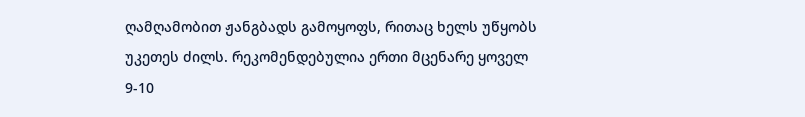ღამღამობით ჟანგბადს გამოყოფს, რითაც ხელს უწყობს უკეთეს ძილს. რეკომენდებულია ერთი მცენარე ყოველ 9-10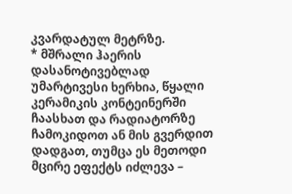კვარდატულ მეტრზე.
* მშრალი ჰაერის დასანოტივებლად უმარტივესი ხერხია, წყალი კერამიკის კონტეინერში ჩაასხათ და რადიატორზე ჩამოკიდოთ ან მის გვერდით დადგათ, თუმცა ეს მეთოდი მცირე ეფექტს იძლევა –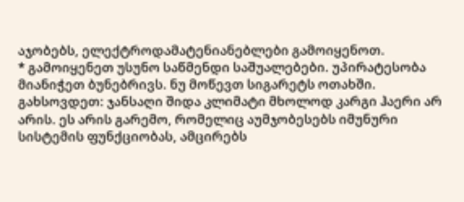აჯობებს, ელექტროდამატენიანებლები გამოიყენოთ.
* გამოიყენეთ უსუნო საწმენდი საშუალებები. უპირატესობა მიანიჭეთ ბუნებრივს. ნუ მოწევთ სიგარეტს ოთახში.
გახსოვდეთ: ჯანსაღი შიდა კლიმატი მხოლოდ კარგი ჰაერი არ არის. ეს არის გარემო, რომელიც აუმჯობესებს იმუნური სისტემის ფუნქციობას, ამცირებს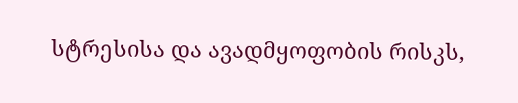სტრესისა და ავადმყოფობის რისკს,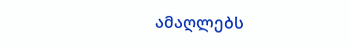ამაღლებს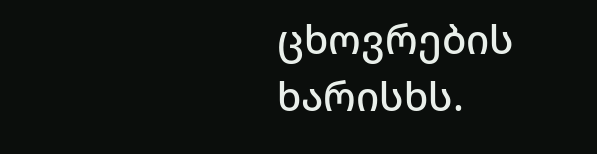ცხოვრების ხარისხს.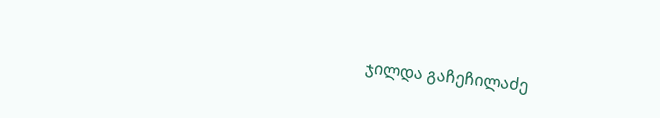ჯილდა გაჩეჩილაძე